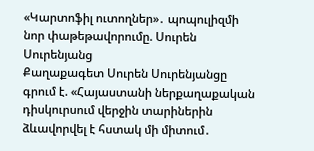«Կարտոֆիլ ուտողներ»․ պոպուլիզմի նոր փաթեթավորումը. Սուրեն Սուրենյանց
Քաղաքագետ Սուրեն Սուրենյանցը գրում է. «Հայաստանի ներքաղաքական դիսկուրսում վերջին տարիներին ձևավորվել է հստակ մի միտում․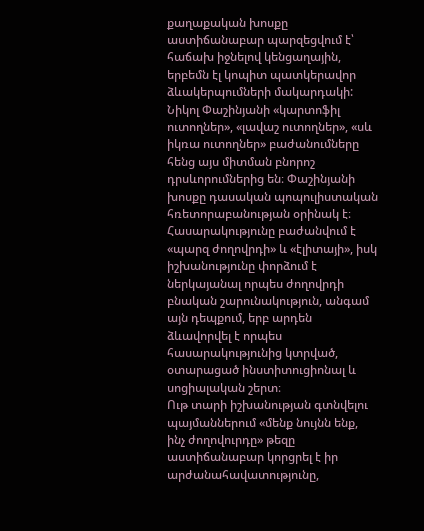քաղաքական խոսքը աստիճանաբար պարզեցվում է՝ հաճախ իջնելով կենցաղային, երբեմն էլ կոպիտ պատկերավոր ձևակերպումների մակարդակի:
Նիկոլ Փաշինյանի «կարտոֆիլ ուտողներ», «լավաշ ուտողներ», «սև իկռա ուտողներ» բաժանումները հենց այս միտման բնորոշ դրսևորումներից են։ Փաշինյանի խոսքը դասական պոպուլիստական հռետորաբանության օրինակ է։ Հասարակությունը բաժանվում է «պարզ ժողովրդի» և «էլիտայի», իսկ իշխանությունը փորձում է ներկայանալ որպես ժողովրդի բնական շարունակություն, անգամ այն դեպքում, երբ արդեն ձևավորվել է որպես հասարակությունից կտրված, օտարացած ինստիտուցիոնալ և սոցիալական շերտ։
Ութ տարի իշխանության գտնվելու պայմաններում «մենք նույնն ենք, ինչ ժողովուրդը» թեզը աստիճանաբար կորցրել է իր արժանահավատությունը,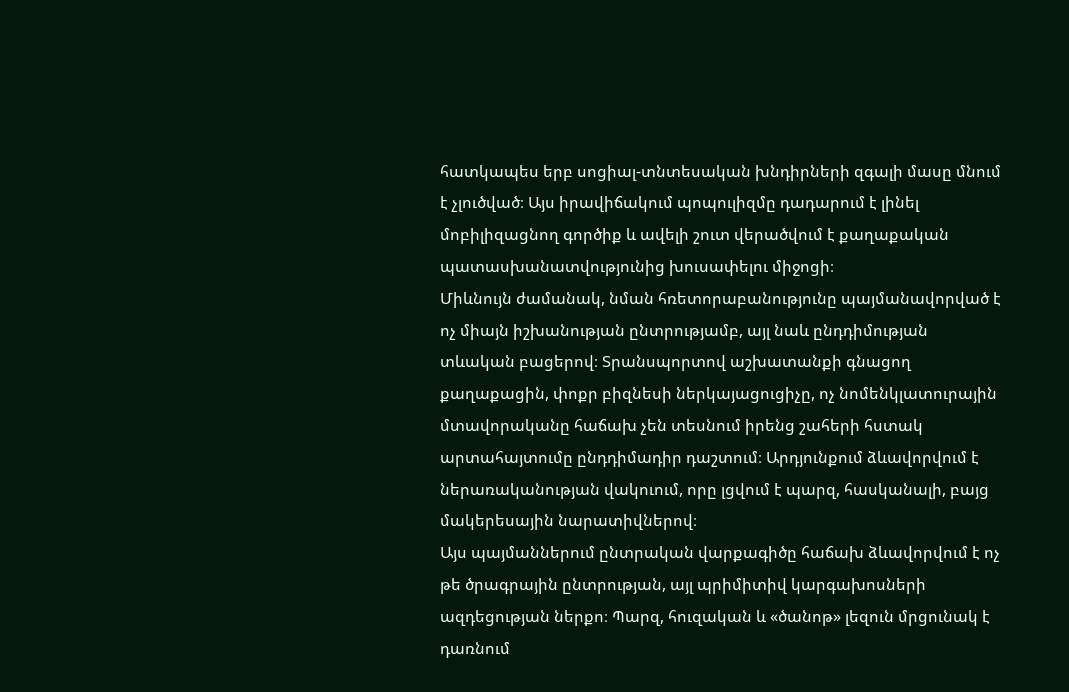հատկապես երբ սոցիալ-տնտեսական խնդիրների զգալի մասը մնում է չլուծված։ Այս իրավիճակում պոպուլիզմը դադարում է լինել մոբիլիզացնող գործիք և ավելի շուտ վերածվում է քաղաքական պատասխանատվությունից խուսափելու միջոցի։
Միևնույն ժամանակ, նման հռետորաբանությունը պայմանավորված է ոչ միայն իշխանության ընտրությամբ, այլ նաև ընդդիմության տևական բացերով։ Տրանսպորտով աշխատանքի գնացող քաղաքացին, փոքր բիզնեսի ներկայացուցիչը, ոչ նոմենկլատուրային մտավորականը հաճախ չեն տեսնում իրենց շահերի հստակ արտահայտումը ընդդիմադիր դաշտում։ Արդյունքում ձևավորվում է ներառականության վակուում, որը լցվում է պարզ, հասկանալի, բայց մակերեսային նարատիվներով։
Այս պայմաններում ընտրական վարքագիծը հաճախ ձևավորվում է ոչ թե ծրագրային ընտրության, այլ պրիմիտիվ կարգախոսների ազդեցության ներքո։ Պարզ, հուզական և «ծանոթ» լեզուն մրցունակ է դառնում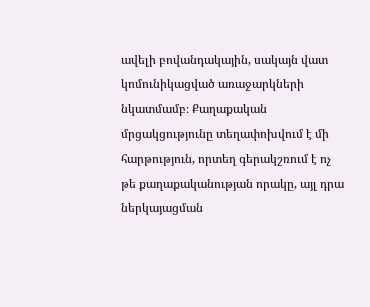ավելի բովանդակային, սակայն վատ կոմունիկացված առաջարկների նկատմամբ։ Քաղաքական մրցակցությունը տեղափոխվում է մի հարթություն, որտեղ գերակշռում է ոչ թե քաղաքականության որակը, այլ դրա ներկայացման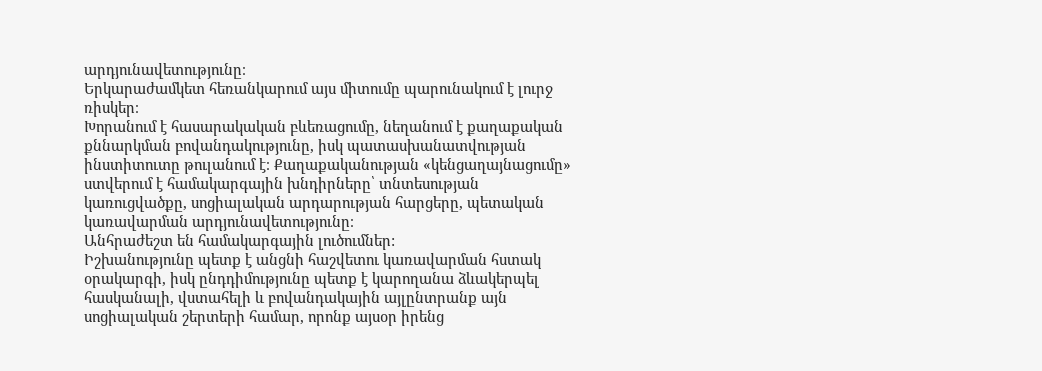արդյունավետությունը։
Երկարաժամկետ հեռանկարում այս միտումը պարունակում է լուրջ ռիսկեր։
Խորանում է հասարակական բևեռացումը, նեղանում է քաղաքական քննարկման բովանդակությունը, իսկ պատասխանատվության ինստիտուտը թուլանում է։ Քաղաքականության «կենցաղայնացումը» ստվերում է համակարգային խնդիրները՝ տնտեսության կառուցվածքը, սոցիալական արդարության հարցերը, պետական կառավարման արդյունավետությունը։
Անհրաժեշտ են համակարգային լուծումներ:
Իշխանությունը պետք է անցնի հաշվետու կառավարման հստակ օրակարգի, իսկ ընդդիմությունը պետք է կարողանա ձևակերպել հասկանալի, վստահելի և բովանդակային այլընտրանք այն սոցիալական շերտերի համար, որոնք այսօր իրենց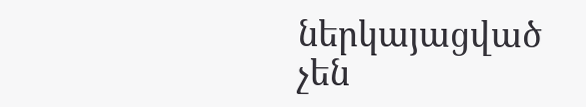ներկայացված չեն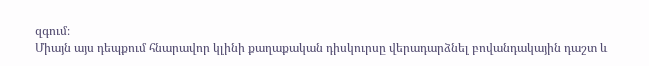զգում։
Միայն այս դեպքում հնարավոր կլինի քաղաքական դիսկուրսը վերադարձնել բովանդակային դաշտ և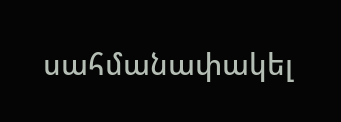սահմանափակել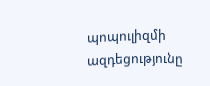պոպուլիզմի ազդեցությունը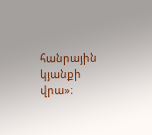հանրային կյանքի վրա»։